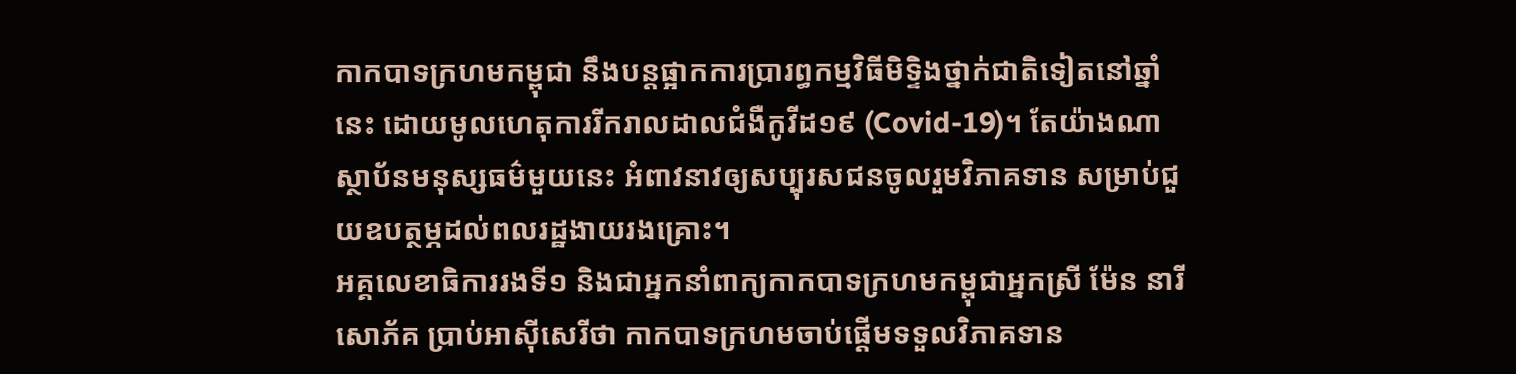កាកបាទក្រហមកម្ពុជា នឹងបន្តផ្អាកការប្រារព្ធកម្មវិធីមិទ្ទិងថ្នាក់ជាតិទៀតនៅឆ្នាំនេះ ដោយមូលហេតុការរីករាលដាលជំងឺកូវីដ១៩ (Covid-19)។ តែយ៉ាងណា ស្ថាប័នមនុស្សធម៌មួយនេះ អំពាវនាវឲ្យសប្បុរសជនចូលរួមវិភាគទាន សម្រាប់ជួយឧបត្ថម្ភដល់ពលរដ្ឋងាយរងគ្រោះ។
អគ្គលេខាធិការរងទី១ និងជាអ្នកនាំពាក្យកាកបាទក្រហមកម្ពុជាអ្នកស្រី ម៉ែន នារីសោភ័គ ប្រាប់អាស៊ីសេរីថា កាកបាទក្រហមចាប់ផ្ដើមទទួលវិភាគទាន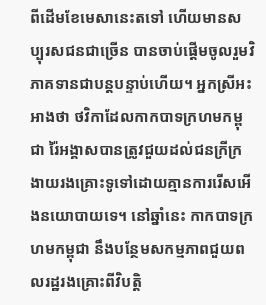ពីដើមខែមេសានេះតទៅ ហើយមានសប្បុរសជនជាច្រើន បានចាប់ផ្ដើមចូលរួមវិភាគទានជាបន្តបន្ទាប់ហើយ។ អ្នកស្រីអះអាងថា ថវិកាដែលកាកបាទក្រហមកម្ពុជា រ៉ៃអង្គាសបានត្រូវជួយដល់ជនក្រីក្រងាយរងគ្រោះទូទៅដោយគ្មានការរើសអើងនយោបាយទេ។ នៅឆ្នាំនេះ កាកបាទក្រហមកម្ពុជា នឹងបន្ថែមសកម្មភាពជួយពលរដ្ឋរងគ្រោះពីវិបត្តិ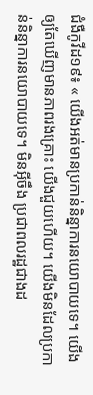ជំងឺកូវីដ១៩៖ « យើងអត់មានប្រកាន់និន្នាការនយោបាយទេ។ យើងឲ្យតែឃើញមានភាពរងគ្រោះ យើងជួយហើយ។ យើងមិនដែលប្រកាន់និន្នាការនយោបាយទេ។ មិនអ៊ីចឹង ប្រជាពលរដ្ឋជាងដ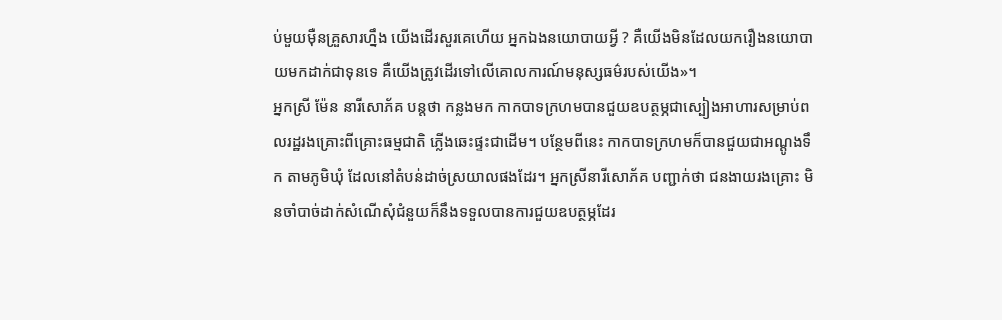ប់មួយម៉ឺនគ្រួសារហ្នឹង យើងដើរសួរគេហើយ អ្នកឯងនយោបាយអ្វី ? គឺយើងមិនដែលយករឿងនយោបាយមកដាក់ជាទុនទេ គឺយើងត្រូវដើរទៅលើគោលការណ៍មនុស្សធម៌របស់យើង»។
អ្នកស្រី ម៉ែន នារីសោភ័គ បន្តថា កន្លងមក កាកបាទក្រហមបានជួយឧបត្ថម្ភជាស្បៀងអាហារសម្រាប់ពលរដ្ឋរងគ្រោះពីគ្រោះធម្មជាតិ ភ្លើងឆេះផ្ទះជាដើម។ បន្ថែមពីនេះ កាកបាទក្រហមក៏បានជួយជាអណ្ដូងទឹក តាមភូមិឃុំ ដែលនៅតំបន់ដាច់ស្រយាលផងដែរ។ អ្នកស្រីនារីសោភ័គ បញ្ជាក់ថា ជនងាយរងគ្រោះ មិនចាំបាច់ដាក់សំណើសុំជំនួយក៏នឹងទទួលបានការជួយឧបត្ថម្ភដែរ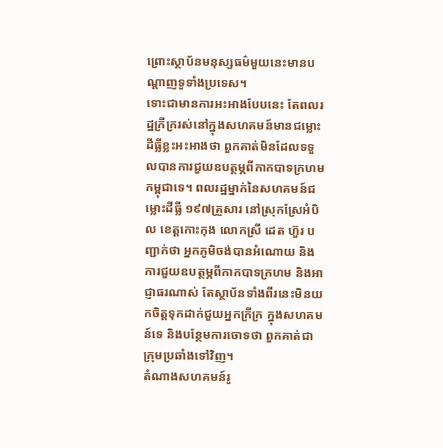ព្រោះស្ថាប័នមនុស្សធម៌មួយនេះមានបណ្ដាញទូទាំងប្រទេស។
ទោះជាមានការអះអាងបែបនេះ តែពលរដ្ឋក្រីក្ររស់នៅក្នុងសហគមន៍មានជម្លោះដីធ្លីខ្លះអះអាងថា ពួកគាត់មិនដែលទទួលបានការជួយឧបត្ថម្ភពីកាកបាទក្រហមកម្ពុជាទេ។ ពលរដ្ឋម្នាក់នៃសហគមន៍ជម្លោះដីធ្លី ១៩៧គ្រួសារ នៅស្រុកស្រែអំបិល ខេត្តកោះកុង លោកស្រី ដេត ហ៊ួរ បញ្ជាក់ថា អ្នកភូមិចង់បានអំណោយ និងការជួយឧបត្ថម្ភពីកាកបាទក្រហម និងអាជ្ញាធរណាស់ តែស្ថាប័នទាំងពីរនេះមិនយកចិត្តទុកដាក់ជួយអ្នកក្រីក្រ ក្នុងសហគមន៍ទេ និងបន្ថែមការចោទថា ពួកគាត់ជាក្រុមប្រឆាំងទៅវិញ។
តំណាងសហគមន៍រូ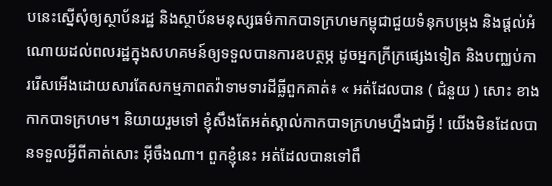បនេះស្នើសុំឲ្យស្ថាប័នរដ្ឋ និងស្ថាប័នមនុស្សធម៌កាកបាទក្រហមកម្ពុជាជួយទំនុកបម្រុង និងផ្ដល់អំណោយដល់ពលរដ្ឋក្នុងសហគមន៍ឲ្យទទួលបានការឧបត្ថម្ភ ដូចអ្នកក្រីក្រផ្សេងទៀត និងបញ្ឈប់ការរើសអើងដោយសារតែសកម្មភាពតវ៉ាទាមទារដីធ្លីពួកគាត់៖ « អត់ដែលបាន ( ជំនួយ ) សោះ ខាងកាកបាទក្រហម។ និយាយរួមទៅ ខ្ញុំសឹងតែអត់ស្គាល់កាកបាទក្រហមហ្នឹងជាអ្វី ! យើងមិនដែលបានទទួលអ្វីពីគាត់សោះ អ៊ីចឹងណា។ ពួកខ្ញុំនេះ អត់ដែលបានទៅពឹ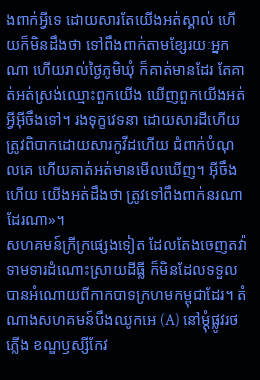ងពាក់អ្វីទេ ដោយសារតែយើងអត់ស្គាល់ ហើយក៏មិនដឹងថា ទៅពឹងពាក់តាមខ្សែរយៈអ្នកណា ហើយរាល់ថ្ងៃភូមិឃុំ ក៏គាត់មានដែរ តែគាត់អត់ស្រង់ឈ្មោះពួកយើង ឃើញពួកយើងអត់អ្វីអ៊ីចឹងទៅ។ រងទុក្ខវេទនា ដោយសារដីហើយ ត្រូវពិបាកដោយសារកូវីដហើយ ជំពាក់បំណុលគេ ហើយគាត់អត់មានមើលឃើញ។ អ៊ីចឹងហើយ យើងអត់ដឹងថា ត្រូវទៅពឹងពាក់នរណាដែរណា»។
សហគមន៍ក្រីក្រផ្សេងទៀត ដែលតែងចេញតវ៉ាទាមទារដំណោះស្រាយដីធ្លី ក៏មិនដែលទទួលបានអំណោយពីកាកបាទក្រហមកម្ពុជាដែរ។ តំណាងសហគមន៍បឹងឈូកអេ (A) នៅម្ដុំផ្លូវរថភ្លើង ខណ្ឌឫស្សីកែវ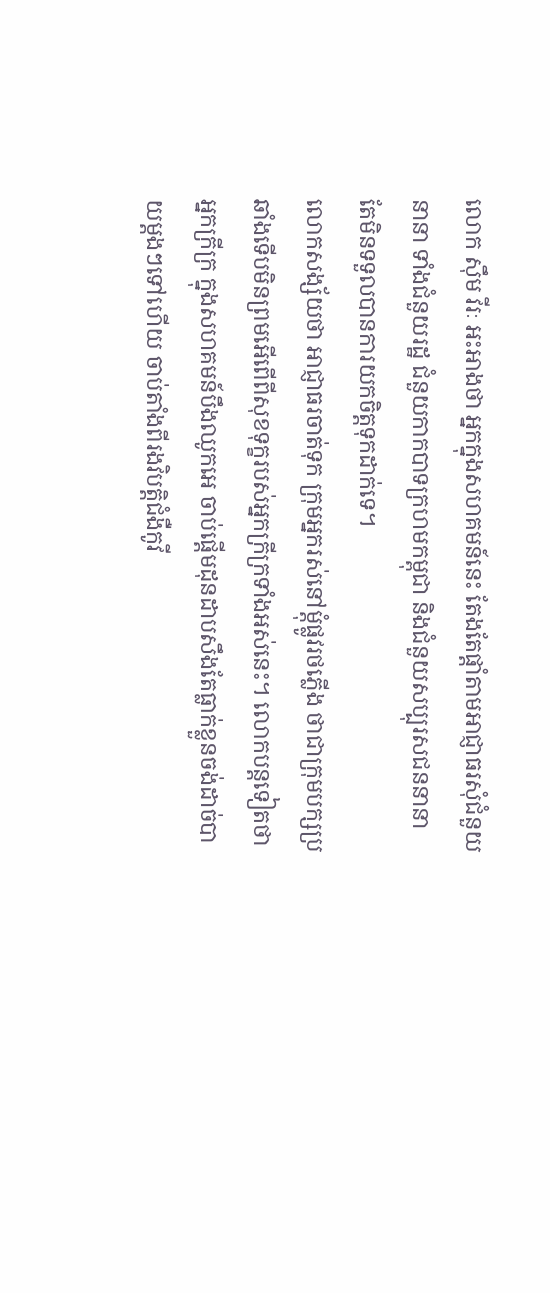លោក ស៊ឹម វីរៈ អះអាងថា អ្នកក្នុងសហគមន៍នេះ តែងតែផ្ដាំតាមអាជ្ញាធរសុំជំនួយនានា ទាំងជំនួយរដ្ឋ ជំនួយកាកបាទក្រហមកម្ពុជា និងជំនួយសប្បុរសជននានា តែមិនទទួលបានការយកចិត្តទុកដាក់ទេ។
លោកសង្ស័យថា អាជ្ញាធរចាត់ទុក ក្រុមអ្នករស់នៅម្ដុំផ្លូវរថភ្លើង ថាជាក្រុមបក្សប្រឆាំងទើបមិនព្រមអើពើពីសុខទុក្ខរបស់អ្នកក្រីក្រទាំងអស់នេះ។ លោកបន្តទៀតថា អ្នកក្រីក្រ ក្នុងសហគមន៍បឹងឈូកអេ ចាប់ផ្ដើមដុនដាបសឹងតែធ្លាក់ខ្លួនចង់ដាច់បាយម្ដងៗទៅហើយ ចាប់តាំងពីរងវិបត្តិជំងឺកូវី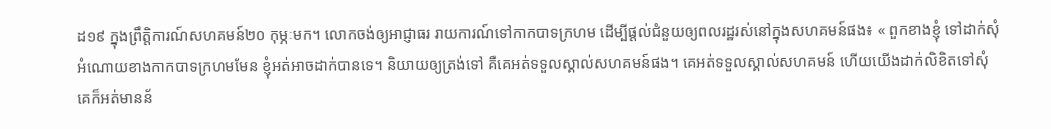ដ១៩ ក្នុងព្រឹត្តិការណ៍សហគមន៍២០ កុម្ភៈមក។ លោកចង់ឲ្យអាជ្ញាធរ រាយការណ៍ទៅកាកបាទក្រហម ដើម្បីផ្ដល់ជំនួយឲ្យពលរដ្ឋរស់នៅក្នុងសហគមន៍ផង៖ « ពួកខាងខ្ញុំ ទៅដាក់សុំអំណោយខាងកាកបាទក្រហមមែន ខ្ញុំអត់អាចដាក់បានទេ។ និយាយឲ្យត្រង់ទៅ គឺគេអត់ទទួលស្គាល់សហគមន៍ផង។ គេអត់ទទួលស្គាល់សហគមន៍ ហើយយើងដាក់លិខិតទៅសុំគេក៏អត់មានន័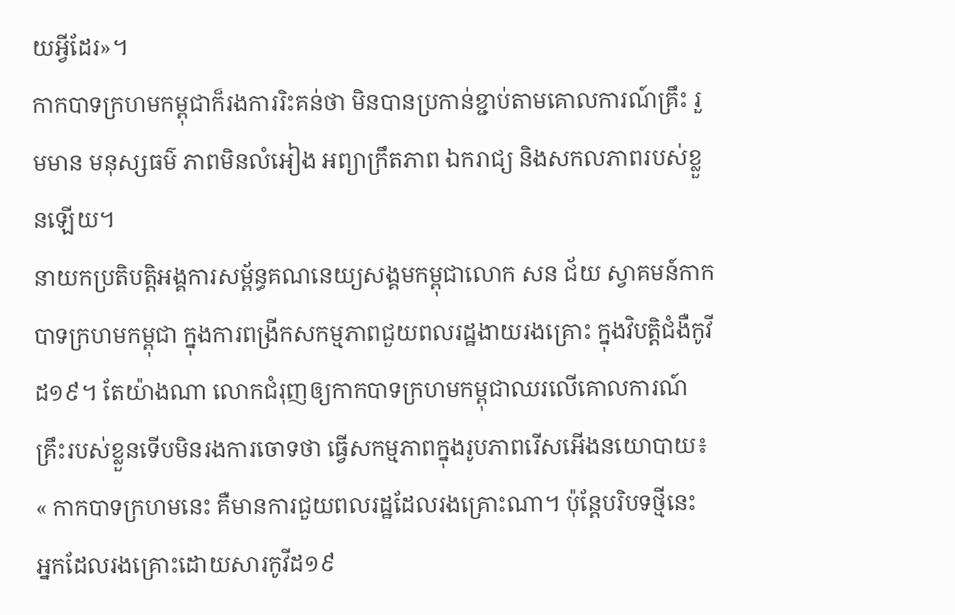យអ្វីដែរ»។
កាកបាទក្រហមកម្ពុជាក៏រងការរិះគន់ថា មិនបានប្រកាន់ខ្ជាប់តាមគោលការណ៍គ្រឹះ រួមមាន មនុស្សធម៌ ភាពមិនលំអៀង អព្យាក្រឹតភាព ឯករាជ្យ និងសកលភាពរបស់ខ្លួនឡើយ។
នាយកប្រតិបត្តិអង្គការសម្ព័ន្ធគណនេយ្យសង្គមកម្ពុជាលោក សន ជ័យ ស្វាគមន៍កាកបាទក្រហមកម្ពុជា ក្នុងការពង្រីកសកម្មភាពជួយពលរដ្ឋងាយរងគ្រោះ ក្នុងវិបត្តិជំងឺកូវីដ១៩។ តែយ៉ាងណា លោកជំរុញឲ្យកាកបាទក្រហមកម្ពុជាឈរលើគោលការណ៍គ្រឹះរបស់ខ្លួនទើបមិនរងការចោទថា ធ្វើសកម្មភាពក្នុងរូបភាពរើសអើងនយោបាយ៖ « កាកបាទក្រហមនេះ គឺមានការជួយពលរដ្ឋដែលរងគ្រោះណា។ ប៉ុន្តែបរិបទថ្មីនេះ អ្នកដែលរងគ្រោះដោយសារកូវីដ១៩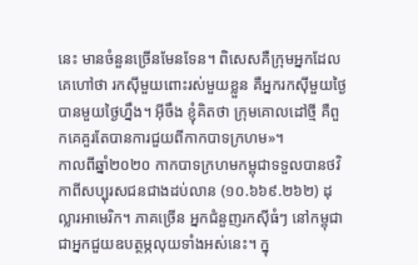នេះ មានចំនួនច្រើនមែនទែន។ ពិសេសគឺក្រុមអ្នកដែលគេហៅថា រកស៊ីមួយពោះរស់មួយខ្លួន គឺអ្នករកស៊ីមួយថ្ងៃបានមួយថ្ងៃហ្នឹង។ អ៊ីចឹង ខ្ញុំគិតថា ក្រុមគោលដៅថ្មី គឺពួកគេគួរតែបានការជួយពីកាកបាទក្រហម»។
កាលពីឆ្នាំ២០២០ កាកបាទក្រហមកម្ពុជាទទួលបានថវិកាពីសប្បុរសជនជាងដប់លាន (១០.៦៦៩.២៦២) ដុល្លារអាមេរិក។ ភាគច្រើន អ្នកជំនួញរកស៊ីធំៗ នៅកម្ពុជាជាអ្នកជួយឧបត្ថម្ភលុយទាំងអស់នេះ។ ក្នុ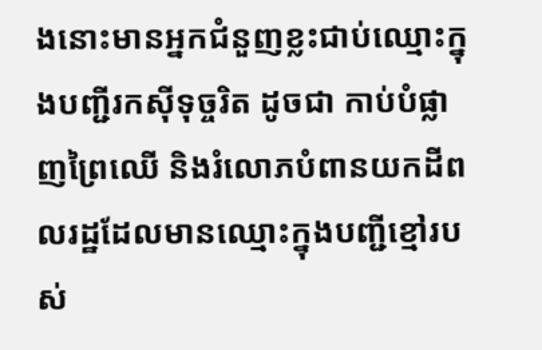ងនោះមានអ្នកជំនួញខ្លះជាប់ឈ្មោះក្នុងបញ្ជីរកស៊ីទុច្ចរិត ដូចជា កាប់បំផ្លាញព្រៃឈើ និងរំលោភបំពានយកដីពលរដ្ឋដែលមានឈ្មោះក្នុងបញ្ជីខ្មៅរបស់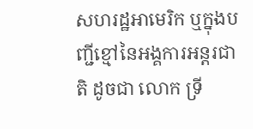សហរដ្ឋអាមេរិក ឬក្នុងបញ្ជីខ្មៅនៃអង្គការអន្តរជាតិ ដូចជា លោក ទ្រី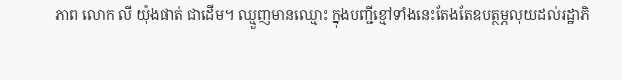ភាព លោក លី យ៉ុងផាត់ ជាដើម។ ឈ្មួញមានឈ្មោះ ក្នុងបញ្ជីខ្មៅទាំងនេះតែងតែឧបត្ថម្ភលុយដល់រដ្ឋាភិ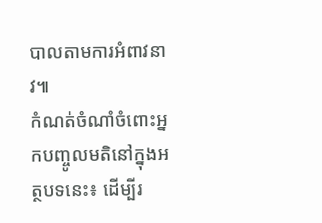បាលតាមការអំពាវនាវ៕
កំណត់ចំណាំចំពោះអ្នកបញ្ចូលមតិនៅក្នុងអត្ថបទនេះ៖ ដើម្បីរ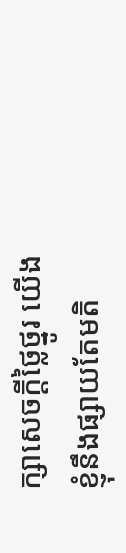ក្សាសេចក្ដីថ្លៃថ្នូរ យើងខ្ញុំនឹងផ្សាយតែមតិ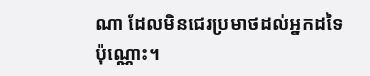ណា ដែលមិនជេរប្រមាថដល់អ្នកដទៃប៉ុណ្ណោះ។